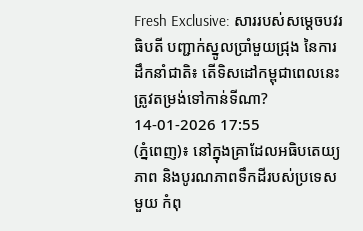Fresh Exclusive: សាររបស់សម្តេចបវរធិបតី បញ្ជាក់ស្នូលប្រាំមួយជ្រុង នៃការដឹកនាំជាតិ៖ តើទិសដៅកម្ពុជាពេលនេះ ត្រូវតម្រង់ទៅកាន់ទីណា?
14-01-2026 17:55
(ភ្នំពេញ)៖ នៅក្នុងគ្រាដែលអធិបតេយ្យភាព និងបូរណភាពទឹកដីរបស់ប្រទេសមួយ កំពុ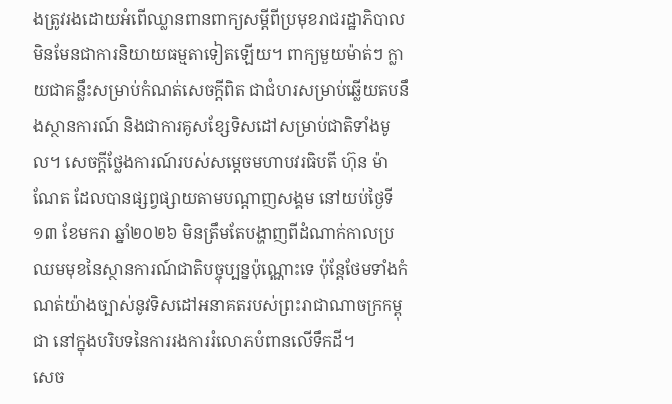ងត្រូវរងដោយអំពើឈ្លានពានពាក្យសម្តីពីប្រមុខរាជរដ្ឋាភិបាល មិនមែនជាការនិយាយធម្មតាទៀតឡើយ។ ពាក្យមួយម៉ាត់ៗ ក្លាយជាគន្លឹះសម្រាប់កំណត់សេចក្តីពិត ជាជំហរសម្រាប់ឆ្លើយតបនឹងស្ថានការណ៍ និងជាការគូសខ្សែទិសដៅសម្រាប់ជាតិទាំងមូល។ សេចក្តីថ្លែងការណ៍របស់សម្តេចមហាបវរធិបតី ហ៊ុន ម៉ាណែត ដែលបានផ្សព្វផ្សាយតាមបណ្តាញសង្គម នៅយប់ថ្ងៃទី១៣ ខែមករា ឆ្នាំ២០២៦ មិនត្រឹមតែបង្ហាញពីដំណាក់កាលប្រឈមមុខនៃស្ថានការណ៍ជាតិបច្ចុប្បន្នប៉ុណ្ណោះទេ ប៉ុន្តែថែមទាំងកំណត់យ៉ាងច្បាស់នូវទិសដៅអនាគតរបស់ព្រះរាជាណាចក្រកម្ពុជា នៅក្នុងបរិបទនៃការរងការរំលោភបំពានលើទឹកដី។
សេច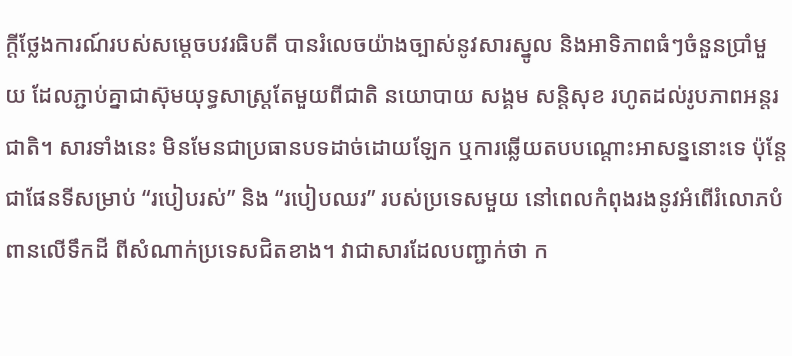ក្តីថ្លែងការណ៍របស់សម្តេចបវរធិបតី បានរំលេចយ៉ាងច្បាស់នូវសារស្នូល និងអាទិភាពធំៗចំនួនប្រាំមួយ ដែលភ្ជាប់គ្នាជាស៊ុមយុទ្ធសាស្ត្រតែមួយពីជាតិ នយោបាយ សង្គម សន្តិសុខ រហូតដល់រូបភាពអន្តរជាតិ។ សារទាំងនេះ មិនមែនជាប្រធានបទដាច់ដោយឡែក ឬការឆ្លើយតបបណ្តោះអាសន្ននោះទេ ប៉ុន្តែជាផែនទីសម្រាប់ “របៀបរស់” និង “របៀបឈរ” របស់ប្រទេសមួយ នៅពេលកំពុងរងនូវអំពើរំលោភបំពានលើទឹកដី ពីសំណាក់ប្រទេសជិតខាង។ វាជាសារដែលបញ្ជាក់ថា ក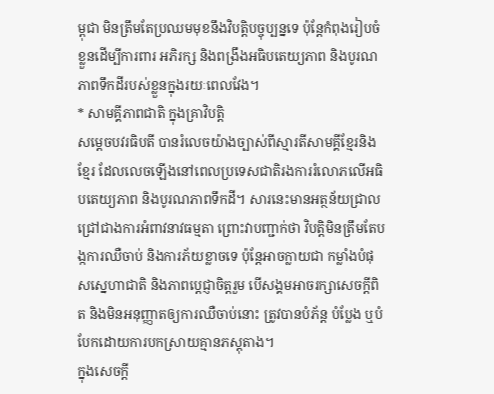ម្ពុជា មិនត្រឹមតែប្រឈមមុខនឹងវិបត្តិបច្ចុប្បន្នទេ ប៉ុន្តែកំពុងរៀបចំខ្លួនដើម្បីការពារ អភិរក្ស និងពង្រឹងអធិបតេយ្យភាព និងបូរណភាពទឹកដីរបស់ខ្លួនក្នុងរយៈពេលវែង។
* សាមគ្គីភាពជាតិ ក្នុងគ្រាវិបត្តិ
សម្តេចបវរធិបតី បានរំលេចយ៉ាងច្បាស់ពីស្មារតីសាមគ្គីខ្មែរនិងខ្មែរ ដែលលេចឡើងនៅពេលប្រទេសជាតិរងការរំលោភលើអធិបតេយ្យភាព និងបូរណភាពទឹកដី។ សារនេះមានអត្ថន័យជ្រាលជ្រៅជាងការអំពាវនាវធម្មតា ព្រោះវាបញ្ជាក់ថា វិបត្តិមិនត្រឹមតែបង្កការឈឺចាប់ និងការភ័យខ្លាចទេ ប៉ុន្តែអាចក្លាយជា កម្លាំងបំផុសស្នេហាជាតិ និងភាពប្តេជ្ញាចិត្តរួម បើសង្គមអាចរក្សាសេចក្តីពិត និងមិនអនុញ្ញាតឲ្យការឈឺចាប់នោះ ត្រូវបានបំភ័ន្ត បំប្លែង ឬបំបែកដោយការបកស្រាយគ្មានភស្តុតាង។
ក្នុងសេចក្តី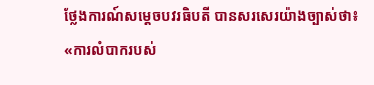ថ្លែងការណ៍សម្តេចបវរធិបតី បានសរសេរយ៉ាងច្បាស់ថា៖ «ការលំបាករបស់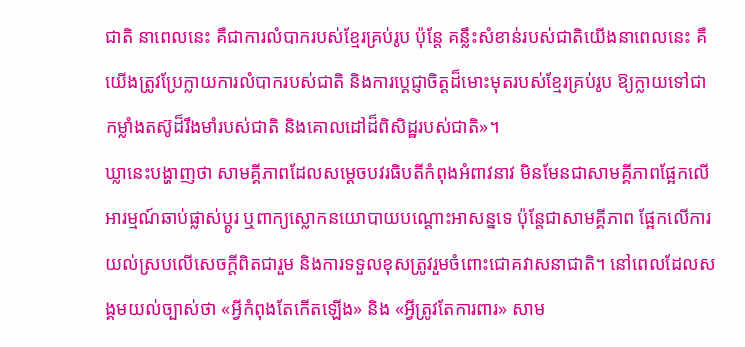ជាតិ នាពេលនេះ គឺជាការលំបាករបស់ខ្មែរគ្រប់រូប ប៉ុន្តែ គន្លឹះសំខាន់របស់ជាតិយើងនាពេលនេះ គឺយើងត្រូវប្រែក្លាយការលំបាករបស់ជាតិ និងការប្តេជ្ញាចិត្តដ៏មោះមុតរបស់ខ្មែរគ្រប់រូប ឱ្យក្លាយទៅជាកម្លាំងតស៊ូដ៏រឹងមាំរបស់ជាតិ និងគោលដៅដ៏ពិសិដ្ឋរបស់ជាតិ»។
ឃ្លានេះបង្ហាញថា សាមគ្គីភាពដែលសម្តេចបវរធិបតីកំពុងអំពាវនាវ មិនមែនជាសាមគ្គីភាពផ្អែកលើអារម្មណ៍ឆាប់ផ្លាស់ប្តូរ ឬពាក្យស្លោកនយោបាយបណ្តោះអាសន្នទេ ប៉ុន្តែជាសាមគ្គីភាព ផ្អែកលើការយល់ស្របលើសេចក្តីពិតជារួម និងការទទួលខុសត្រូវរួមចំពោះជោគវាសនាជាតិ។ នៅពេលដែលសង្គមយល់ច្បាស់ថា «អ្វីកំពុងតែកើតឡើង» និង «អ្វីត្រូវតែការពារ» សាម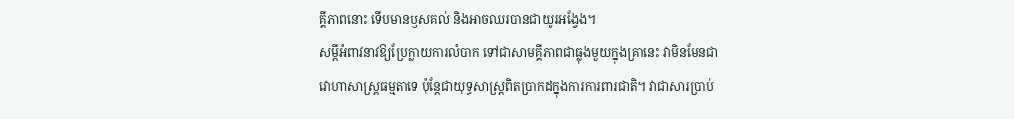គ្គីភាពនោះ ទើបមានឫសគល់ និងអាចឈរបានជាយូរអង្វែង។
សម្តីអំពាវនាវឱ្យប្រែក្លាយការលំបាក ទៅជាសាមគ្គីភាពជាធ្លុងមួយក្នុងគ្រានេះ វាមិនមែនជាវោហាសាស្ត្រធម្មតាទេ ប៉ុន្តែជាយុទ្ធសាស្ត្រពិតប្រាកដក្នុងការការពារជាតិ។ វាជាសារប្រាប់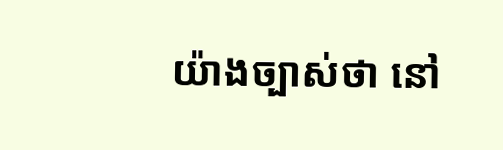យ៉ាងច្បាស់ថា នៅ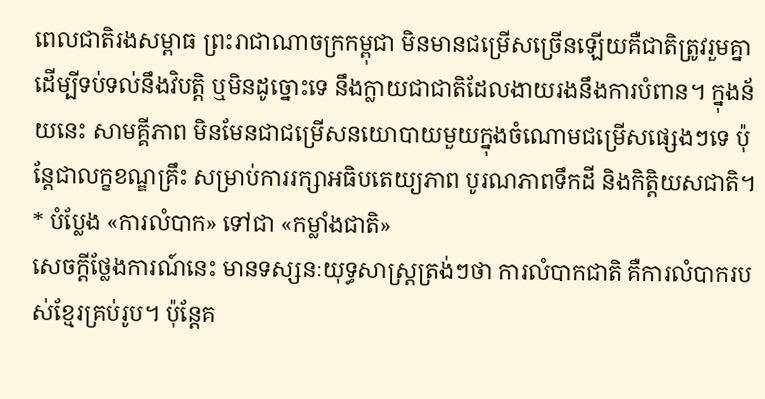ពេលជាតិរងសម្ពាធ ព្រះរាជាណាចក្រកម្ពុជា មិនមានជម្រើសច្រើនឡើយគឺជាតិត្រូវរួមគ្នា ដើម្បីទប់ទល់នឹងវិបត្តិ ឬមិនដូច្នោះទេ នឹងក្លាយជាជាតិដែលងាយរងនឹងការបំពាន។ ក្នុងន័យនេះ សាមគ្គីភាព មិនមែនជាជម្រើសនយោបាយមួយក្នុងចំណោមជម្រើសផ្សេងៗទេ ប៉ុន្តែជាលក្ខខណ្ឌគ្រឹះ សម្រាប់ការរក្សាអធិបតេយ្យភាព បូរណភាពទឹកដី និងកិត្តិយសជាតិ។
* បំប្លែង «ការលំបាក» ទៅជា «កម្លាំងជាតិ»
សេចក្តីថ្លែងការណ៍នេះ មានទស្សនៈយុទ្ធសាស្ត្រត្រង់ៗថា ការលំបាកជាតិ គឺការលំបាករបស់ខ្មែរគ្រប់រូប។ ប៉ុន្តែគ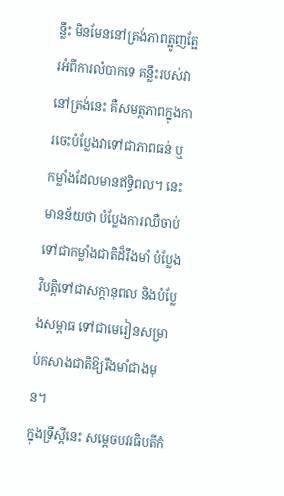ន្លឹះ មិនមែននៅត្រង់ភាពត្អូញត្អែរអំពីការលំបាកទេ គន្លឹះរបស់វានៅត្រង់នេះ គឺសមត្ថភាពក្នុងការចេះបំប្លែងវាទៅជាភាពធន់ ឬកម្លាំងដែលមានឥទ្ធិពល។ នេះមានន័យថា បំប្លែងការឈឺចាប់ទៅជាកម្លាំងជាតិដ៏រឹងមាំ បំប្លែងវិបត្តិទៅជាសក្តានុពល និងបំប្លែងសម្ពាធ ទៅជាមេរៀនសម្រាប់កសាងជាតិឱ្យរឹងមាំជាងមុន។
ក្នុងទ្រឹស្តីនេះ សម្តេចបវរធិបតីកំ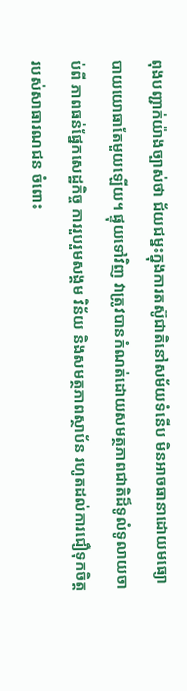ពុងបញ្ជាក់យ៉ាងច្បាស់ថា ជ័យជម្នះក្នុងការតស៊ូជាតិនៅសម័យទំនើប មិនអាចធានាដោយមធ្យោបាយយោធាតែមួយឡើយ។ ផ្ទុយទៅវិញ វាត្រូវបានកំណត់ដោយសមត្ថភាពជាតិដ៏ទូលំទូលាយចាប់ពី ភាពធន់ផ្នែកសេដ្ឋកិច្ច ការរួបរួមសង្គម វិន័យ និងសមត្ថភាពស្ថាប័ន រហូតដល់ការជឿទុកចិត្តរបស់សាធារណជន ចំពោះ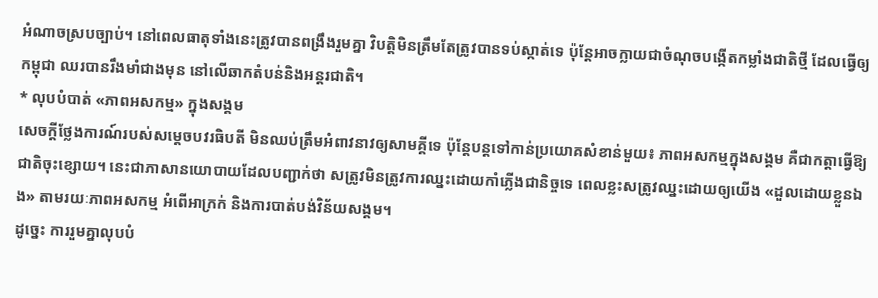អំណាចស្របច្បាប់។ នៅពេលធាតុទាំងនេះត្រូវបានពង្រឹងរួមគ្នា វិបត្តិមិនត្រឹមតែត្រូវបានទប់ស្កាត់ទេ ប៉ុន្តែអាចក្លាយជាចំណុចបង្កើតកម្លាំងជាតិថ្មី ដែលធ្វើឲ្យកម្ពុជា ឈរបានរឹងមាំជាងមុន នៅលើឆាកតំបន់និងអន្តរជាតិ។
* លុបបំបាត់ «ភាពអសកម្ម» ក្នុងសង្គម
សេចក្តីថ្លែងការណ៍របស់សម្តេចបវរធិបតី មិនឈប់ត្រឹមអំពាវនាវឲ្យសាមគ្គីទេ ប៉ុន្តែបន្តទៅកាន់ប្រយោគសំខាន់មួយ៖ ភាពអសកម្មក្នុងសង្គម គឺជាកត្តាធ្វើឱ្យជាតិចុះខ្សោយ។ នេះជាភាសានយោបាយដែលបញ្ជាក់ថា សត្រូវមិនត្រូវការឈ្នះដោយកាំភ្លើងជានិច្ចទេ ពេលខ្លះសត្រូវឈ្នះដោយឲ្យយើង «ដួលដោយខ្លួនឯង» តាមរយៈភាពអសកម្ម អំពើអាក្រក់ និងការបាត់បង់វិន័យសង្គម។
ដូច្នេះ ការរួមគ្នាលុបបំ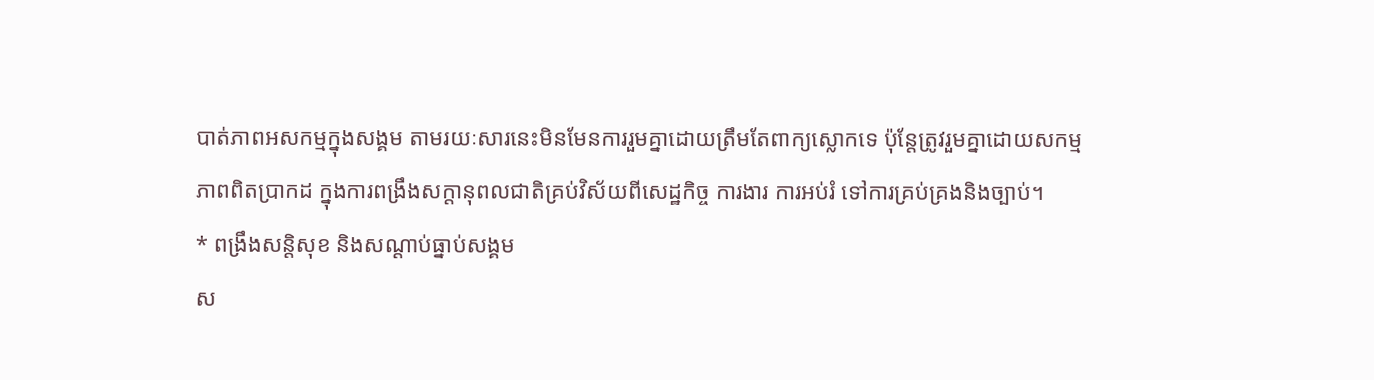បាត់ភាពអសកម្មក្នុងសង្គម តាមរយៈសារនេះមិនមែនការរួមគ្នាដោយត្រឹមតែពាក្យស្លោកទេ ប៉ុន្តែត្រូវរួមគ្នាដោយសកម្មភាពពិតប្រាកដ ក្នុងការពង្រឹងសក្តានុពលជាតិគ្រប់វិស័យពីសេដ្ឋកិច្ច ការងារ ការអប់រំ ទៅការគ្រប់គ្រងនិងច្បាប់។
* ពង្រឹងសន្តិសុខ និងសណ្ដាប់ធ្នាប់សង្គម
ស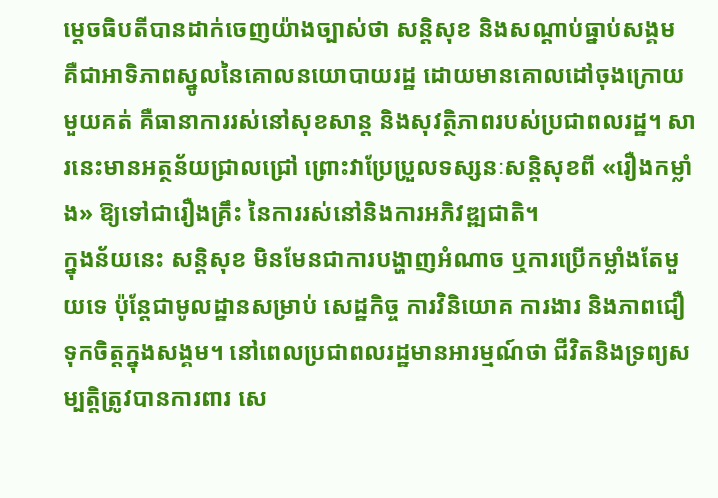ម្តេចធិបតីបានដាក់ចេញយ៉ាងច្បាស់ថា សន្តិសុខ និងសណ្ដាប់ធ្នាប់សង្គម គឺជាអាទិភាពស្នូលនៃគោលនយោបាយរដ្ឋ ដោយមានគោលដៅចុងក្រោយមួយគត់ គឺធានាការរស់នៅសុខសាន្ត និងសុវត្ថិភាពរបស់ប្រជាពលរដ្ឋ។ សារនេះមានអត្ថន័យជ្រាលជ្រៅ ព្រោះវាប្រែប្រួលទស្សនៈសន្តិសុខពី «រឿងកម្លាំង» ឱ្យទៅជារឿងគ្រឹះ នៃការរស់នៅនិងការអភិវឌ្ឍជាតិ។
ក្នុងន័យនេះ សន្តិសុខ មិនមែនជាការបង្ហាញអំណាច ឬការប្រើកម្លាំងតែមួយទេ ប៉ុន្តែជាមូលដ្ឋានសម្រាប់ សេដ្ឋកិច្ច ការវិនិយោគ ការងារ និងភាពជឿទុកចិត្តក្នុងសង្គម។ នៅពេលប្រជាពលរដ្ឋមានអារម្មណ៍ថា ជីវិតនិងទ្រព្យសម្បត្តិត្រូវបានការពារ សេ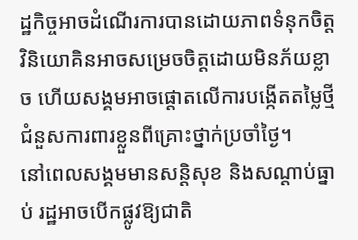ដ្ឋកិច្ចអាចដំណើរការបានដោយភាពទំនុកចិត្ត វិនិយោគិនអាចសម្រេចចិត្តដោយមិនភ័យខ្លាច ហើយសង្គមអាចផ្តោតលើការបង្កើតតម្លៃថ្មី ជំនួសការពារខ្លួនពីគ្រោះថ្នាក់ប្រចាំថ្ងៃ។
នៅពេលសង្គមមានសន្តិសុខ និងសណ្ដាប់ធ្នាប់ រដ្ឋអាចបើកផ្លូវឱ្យជាតិ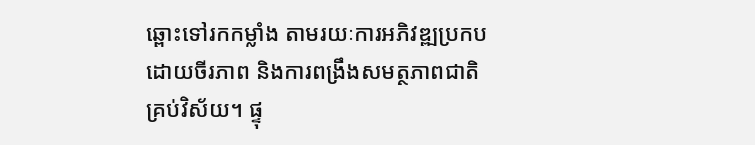ឆ្ពោះទៅរកកម្លាំង តាមរយៈការអភិវឌ្ឍប្រកបដោយចីរភាព និងការពង្រឹងសមត្ថភាពជាតិគ្រប់វិស័យ។ ផ្ទុ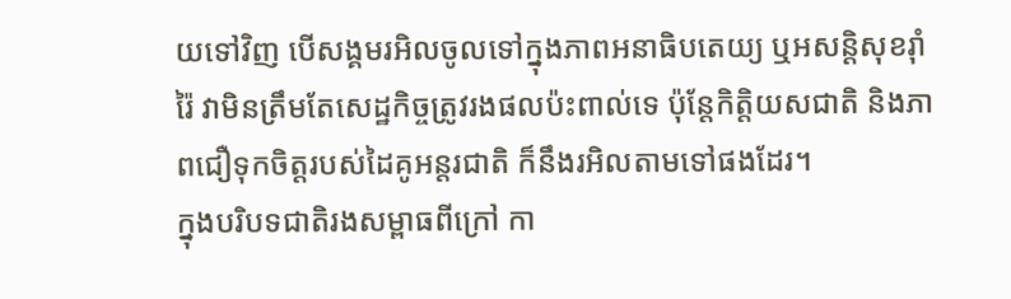យទៅវិញ បើសង្គមរអិលចូលទៅក្នុងភាពអនាធិបតេយ្យ ឬអសន្តិសុខរ៉ាំរ៉ៃ វាមិនត្រឹមតែសេដ្ឋកិច្ចត្រូវរងផលប៉ះពាល់ទេ ប៉ុន្តែកិត្តិយសជាតិ និងភាពជឿទុកចិត្តរបស់ដៃគូអន្តរជាតិ ក៏នឹងរអិលតាមទៅផងដែរ។
ក្នុងបរិបទជាតិរងសម្ពាធពីក្រៅ កា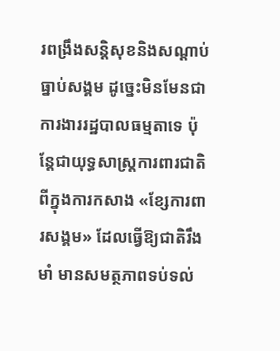រពង្រឹងសន្តិសុខនិងសណ្ដាប់ធ្នាប់សង្គម ដូច្នេះមិនមែនជាការងាររដ្ឋបាលធម្មតាទេ ប៉ុន្តែជាយុទ្ធសាស្ត្រការពារជាតិពីក្នុងការកសាង «ខ្សែការពារសង្គម» ដែលធ្វើឱ្យជាតិរឹងមាំ មានសមត្ថភាពទប់ទល់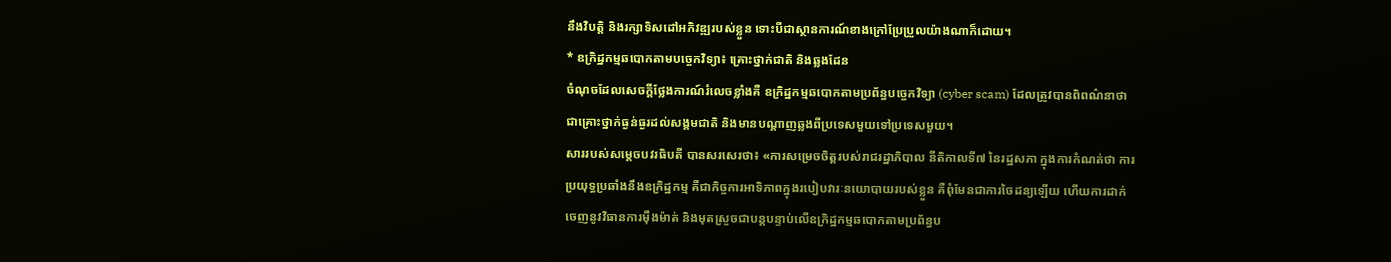នឹងវិបត្តិ និងរក្សាទិសដៅអភិវឌ្ឍរបស់ខ្លួន ទោះបីជាស្ថានការណ៍ខាងក្រៅប្រែប្រួលយ៉ាងណាក៏ដោយ។
* ឧក្រិដ្ឋកម្មឆបោកតាមបច្ចេកវិទ្យា៖ គ្រោះថ្នាក់ជាតិ និងឆ្លងដែន
ចំណុចដែលសេចក្តីថ្លែងការណ៍រំលេចខ្លាំងគឺ ឧក្រិដ្ឋកម្មឆបោកតាមប្រព័ន្ធបច្ចេកវិទ្យា (cyber scam) ដែលត្រូវបានពិពណ៌នាថា ជាគ្រោះថ្នាក់ធ្ងន់ធ្ងរដល់សង្គមជាតិ និងមានបណ្តាញឆ្លងពីប្រទេសមួយទៅប្រទេសមួយ។
សាររបស់សម្តេចបវរធិបតី បានសរសេរថា៖ «ការសម្រេចចិត្តរបស់រាជរដ្ឋាភិបាល នីតិកាលទី៧ នៃរដ្ឋសភា ក្នុងការកំណត់ថា ការប្រយុទ្ធប្រឆាំងនឹងឧក្រិដ្ឋកម្ម គឺជាកិច្ចការអាទិភាពក្នុងរបៀបវារៈនយោបាយរបស់ខ្លួន គឺពុំមែនជាការចៃដន្យឡើយ ហើយការដាក់ចេញនូវវិធានការម៉ឺងម៉ាត់ និងមុតស្រួចជាបន្តបន្ទាប់លើឧក្រិដ្ឋកម្មឆបោកតាមប្រព័ន្ធប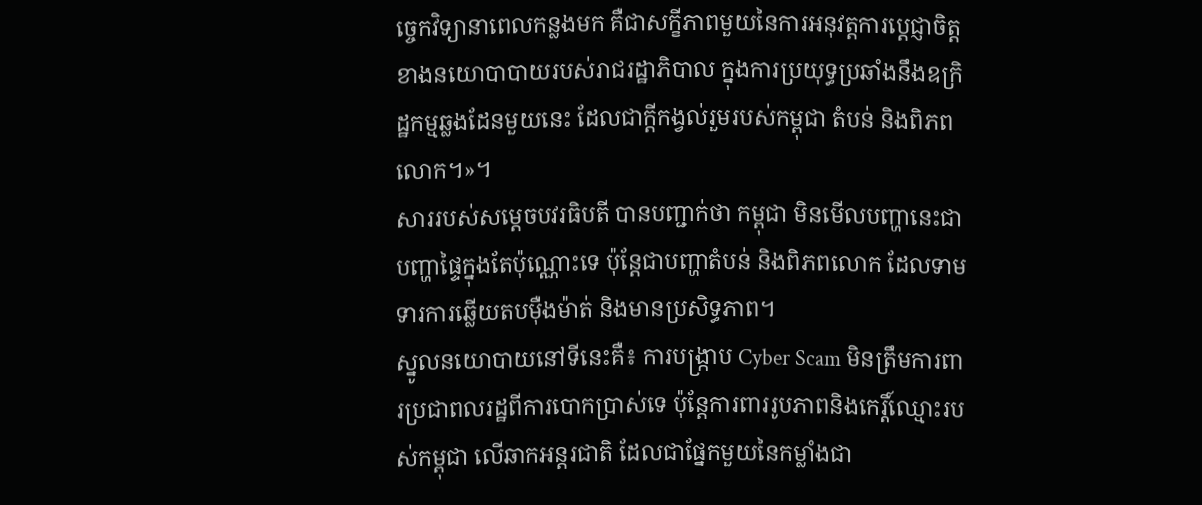ច្ចេកវិទ្យានាពេលកន្លងមក គឺជាសក្ខីភាពមួយនៃការអនុវត្តការប្តេជ្ញាចិត្តខាងនយោបាបាយរបស់រាជរដ្ឋាភិបាល ក្នុងការប្រយុទ្ធប្រឆាំងនឹងឧក្រិដ្ឋកម្មឆ្លងដែនមួយនេះ ដែលជាក្តីកង្វល់រួមរបស់កម្ពុជា តំបន់ និងពិភពលោក។»។
សាររបស់សម្តេចបវរធិបតី បានបញ្ជាក់ថា កម្ពុជា មិនមើលបញ្ហានេះជាបញ្ហាផ្ទៃក្នុងតែប៉ុណ្ណោះទេ ប៉ុន្តែជាបញ្ហាតំបន់ និងពិភពលោក ដែលទាមទារការឆ្លើយតបម៉ឺងម៉ាត់ និងមានប្រសិទ្ធភាព។
ស្នូលនយោបាយនៅទីនេះគឺ៖ ការបង្ក្រាប Cyber Scam មិនត្រឹមការពារប្រជាពលរដ្ឋពីការបោកប្រាស់ទេ ប៉ុន្តែការពាររូបភាពនិងកេរ្តិ៍ឈ្មោះរបស់កម្ពុជា លើឆាកអន្តរជាតិ ដែលជាផ្នែកមួយនៃកម្លាំងជា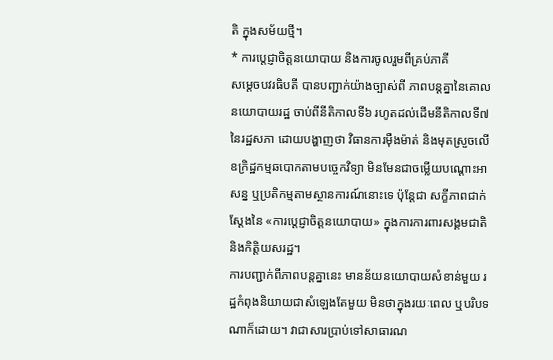តិ ក្នុងសម័យថ្មី។
* ការប្តេជ្ញាចិត្តនយោបាយ និងការចូលរួមពីគ្រប់ភាគី
សម្តេចបវរធិបតី បានបញ្ជាក់យ៉ាងច្បាស់ពី ភាពបន្តគ្នានៃគោលនយោបាយរដ្ឋ ចាប់ពីនីតិកាលទី៦ រហូតដល់ដើមនីតិកាលទី៧ នៃរដ្ឋសភា ដោយបង្ហាញថា វិធានការម៉ឺងម៉ាត់ និងមុតស្រួចលើ ឧក្រិដ្ឋកម្មឆបោកតាមបច្ចេកវិទ្យា មិនមែនជាចម្លើយបណ្ដោះអាសន្ន ឬប្រតិកម្មតាមស្ថានការណ៍នោះទេ ប៉ុន្តែជា សក្ខីភាពជាក់ស្តែងនៃ «ការប្តេជ្ញាចិត្តនយោបាយ» ក្នុងការការពារសង្គមជាតិ និងកិត្តិយសរដ្ឋ។
ការបញ្ជាក់ពីភាពបន្តគ្នានេះ មានន័យនយោបាយសំខាន់មួយ រដ្ឋកំពុងនិយាយជាសំឡេងតែមួយ មិនថាក្នុងរយៈពេល ឬបរិបទណាក៏ដោយ។ វាជាសារប្រាប់ទៅសាធារណ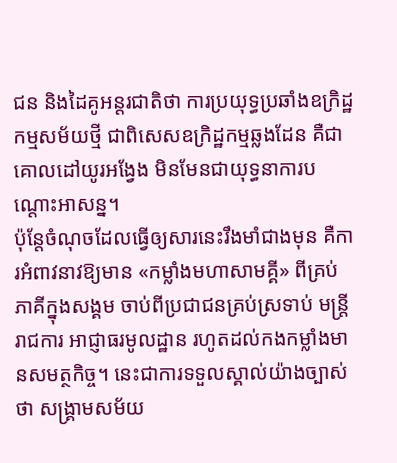ជន និងដៃគូអន្តរជាតិថា ការប្រយុទ្ធប្រឆាំងឧក្រិដ្ឋកម្មសម័យថ្មី ជាពិសេសឧក្រិដ្ឋកម្មឆ្លងដែន គឺជាគោលដៅយូរអង្វែង មិនមែនជាយុទ្ធនាការបណ្ដោះអាសន្ន។
ប៉ុន្តែចំណុចដែលធ្វើឲ្យសារនេះរឹងមាំជាងមុន គឺការអំពាវនាវឱ្យមាន «កម្លាំងមហាសាមគ្គី» ពីគ្រប់ភាគីក្នុងសង្គម ចាប់ពីប្រជាជនគ្រប់ស្រទាប់ មន្ត្រីរាជការ អាជ្ញាធរមូលដ្ឋាន រហូតដល់កងកម្លាំងមានសមត្ថកិច្ច។ នេះជាការទទួលស្គាល់យ៉ាងច្បាស់ថា សង្គ្រាមសម័យ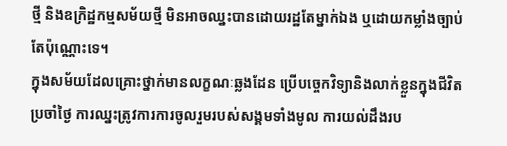ថ្មី និងឧក្រិដ្ឋកម្មសម័យថ្មី មិនអាចឈ្នះបានដោយរដ្ឋតែម្នាក់ឯង ឬដោយកម្លាំងច្បាប់តែប៉ុណ្ណោះទេ។
ក្នុងសម័យដែលគ្រោះថ្នាក់មានលក្ខណៈឆ្លងដែន ប្រើបច្ចេកវិទ្យានិងលាក់ខ្លួនក្នុងជីវិតប្រចាំថ្ងៃ ការឈ្នះត្រូវការការចូលរួមរបស់សង្គមទាំងមូល ការយល់ដឹងរប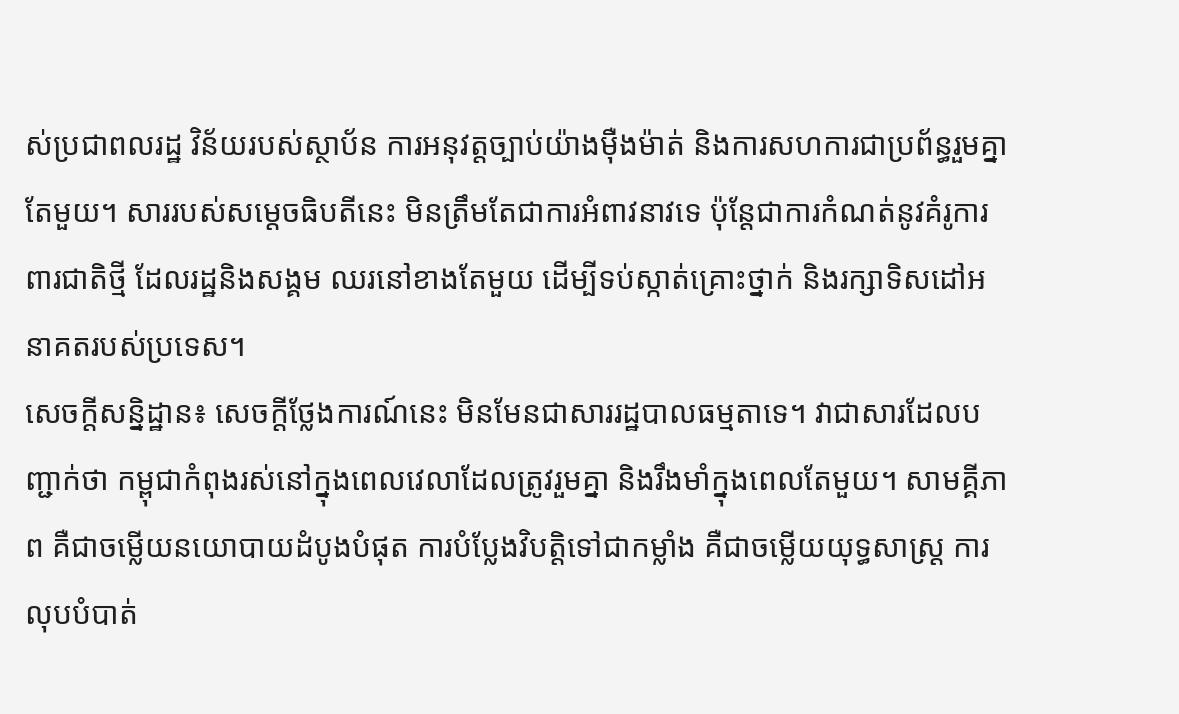ស់ប្រជាពលរដ្ឋ វិន័យរបស់ស្ថាប័ន ការអនុវត្តច្បាប់យ៉ាងម៉ឺងម៉ាត់ និងការសហការជាប្រព័ន្ធរួមគ្នាតែមួយ។ សាររបស់សម្តេចធិបតីនេះ មិនត្រឹមតែជាការអំពាវនាវទេ ប៉ុន្តែជាការកំណត់នូវគំរូការពារជាតិថ្មី ដែលរដ្ឋនិងសង្គម ឈរនៅខាងតែមួយ ដើម្បីទប់ស្កាត់គ្រោះថ្នាក់ និងរក្សាទិសដៅអនាគតរបស់ប្រទេស។
សេចក្តីសន្និដ្ឋាន៖ សេចក្តីថ្លែងការណ៍នេះ មិនមែនជាសាររដ្ឋបាលធម្មតាទេ។ វាជាសារដែលបញ្ជាក់ថា កម្ពុជាកំពុងរស់នៅក្នុងពេលវេលាដែលត្រូវរួមគ្នា និងរឹងមាំក្នុងពេលតែមួយ។ សាមគ្គីភាព គឺជាចម្លើយនយោបាយដំបូងបំផុត ការបំប្លែងវិបត្តិទៅជាកម្លាំង គឺជាចម្លើយយុទ្ធសាស្ត្រ ការលុបបំបាត់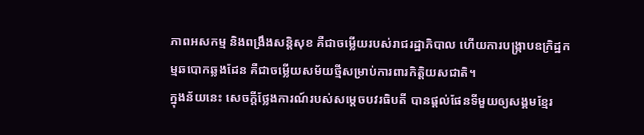ភាពអសកម្ម និងពង្រឹងសន្តិសុខ គឺជាចម្លើយរបស់រាជរដ្ឋាភិបាល ហើយការបង្ក្រាបឧក្រិដ្ឋកម្មឆបោកឆ្លងដែន គឺជាចម្លើយសម័យថ្មីសម្រាប់ការពារកិត្តិយសជាតិ។
ក្នុងន័យនេះ សេចក្តីថ្លែងការណ៍របស់សម្តេចបវរធិបតី បានផ្តល់ផែនទីមួយឲ្យសង្គមខ្មែរ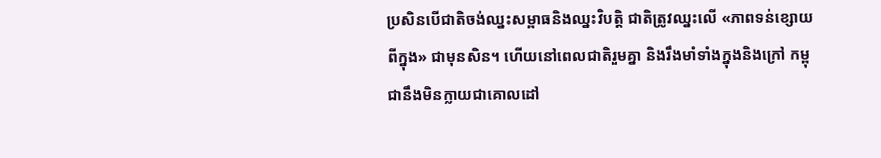ប្រសិនបើជាតិចង់ឈ្នះសម្ពាធនិងឈ្នះវិបត្តិ ជាតិត្រូវឈ្នះលើ «ភាពទន់ខ្សោយពីក្នុង» ជាមុនសិន។ ហើយនៅពេលជាតិរួមគ្នា និងរឹងមាំទាំងក្នុងនិងក្រៅ កម្ពុជានឹងមិនក្លាយជាគោលដៅ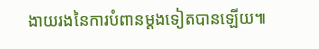ងាយរងនៃការបំពានម្តងទៀតបានឡើយ៕